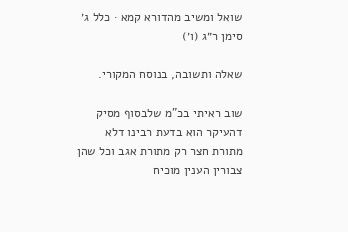שואל ומשיב מהדורא קמא · כלל ג׳ סימן ר״ג (ו׳)

שאלה ותשובה, בנוסח המקורי.

שוב ראיתי בכ"מ שלבסוף מסיק דהעיקר הוא בדעת רבינו דלא מתורת חצר רק מתורת אגב וכל שהן צבורין הענין מוכיח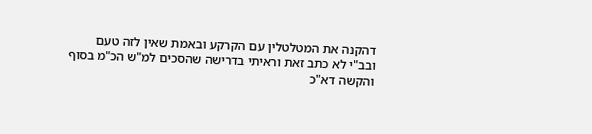דהקנה את המטלטלין עם הקרקע ובאמת שאין לזה טעם ובב"י לא כתב זאת וראיתי בדרישה שהסכים למ"ש הכ"מ בסוף והקשה דא"כ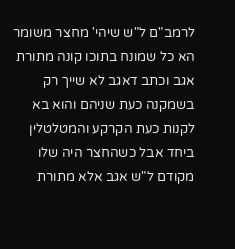לרמב"ם ל"ש שיהי' מחצר משומר הא כל שמונח בתוכו קונה מתורת אגב וכתב דאגב לא שייך רק בשמקנה כעת שניהם והוא בא לקנות כעת הקרקע והמטלטלין ביחד אבל כשהחצר היה שלו מקודם ל"ש אגב אלא מתורת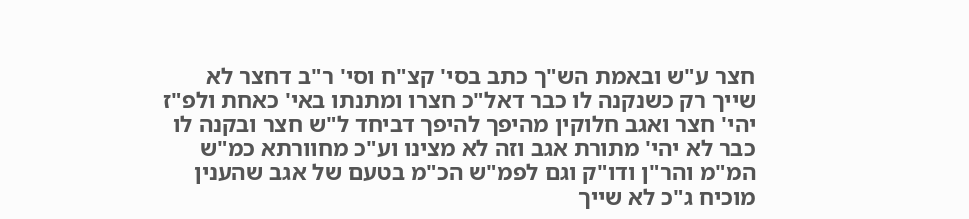חצר ע"ש ובאמת הש"ך כתב בסי' קצ"ח וסי' ר"ב דחצר לא שייך רק כשנקנה לו כבר דאל"כ חצרו ומתנתו באי' כאחת ולפ"ז יהי' חצר ואגב חלוקין מהיפך להיפך דביחד ל"ש חצר ובקנה לו כבר לא יהי' מתורת אגב וזה לא מצינו וע"כ מחוורתא כמ"ש המ"מ והר"ן ודו"ק וגם לפמ"ש הכ"מ בטעם של אגב שהענין מוכיח ג"כ לא שייך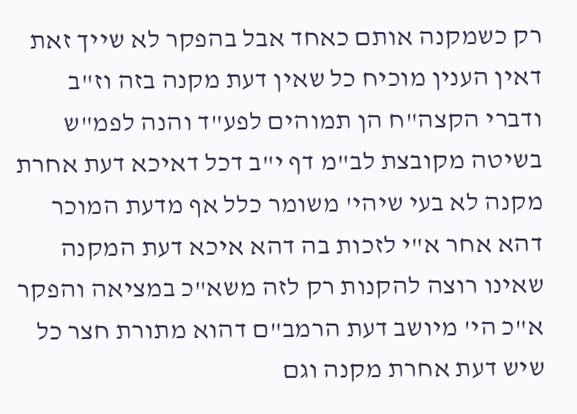רק כשמקנה אותם כאחד אבל בהפקר לא שייך זאת דאין הענין מוכיח כל שאין דעת מקנה בזה וז"ב ודברי הקצה"ח הן תמוהים לפע"ד והנה לפמ"ש בשיטה מקובצת לב"מ דף י"ב דכל דאיכא דעת אחרת מקנה לא בעי שיהי' משומר כלל אף מדעת המוכר דהא אחר א"י לזכות בה דהא איכא דעת המקנה שאינו רוצה להקנות רק לזה משא"כ במציאה והפקר א"כ הי' מיושב דעת הרמב"ם דהוא מתורת חצר כל שיש דעת אחרת מקנה וגם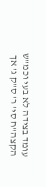עומד בצידה לא בעי וכמ"ש הקצה"ח סי' ר' ס"ק ג' אך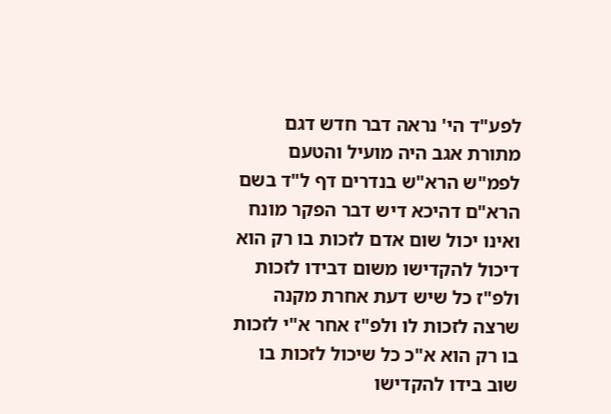לפע"ד הי' נראה דבר חדש דגם מתורת אגב היה מועיל והטעם לפמ"ש הרא"ש בנדרים דף ל"ד בשם הרא"ם דהיכא דיש דבר הפקר מונח ואינו יכול שום אדם לזכות בו רק הוא דיכול להקדישו משום דבידו לזכות ולפ"ז כל שיש דעת אחרת מקנה שרצה לזכות לו ולפ"ז אחר א"י לזכות בו רק הוא א"כ כל שיכול לזכות בו שוב בידו להקדישו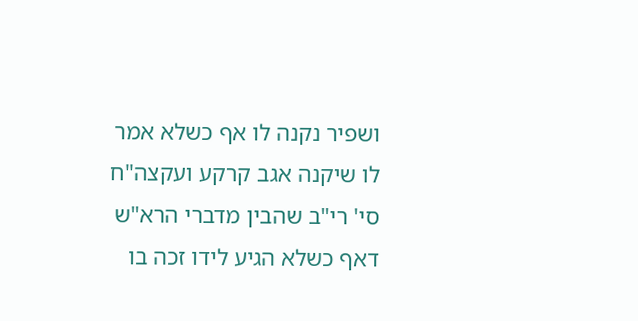ושפיר נקנה לו אף כשלא אמר לו שיקנה אגב קרקע ועקצה"ח סי' רי"ב שהבין מדברי הרא"ש דאף כשלא הגיע לידו זכה בו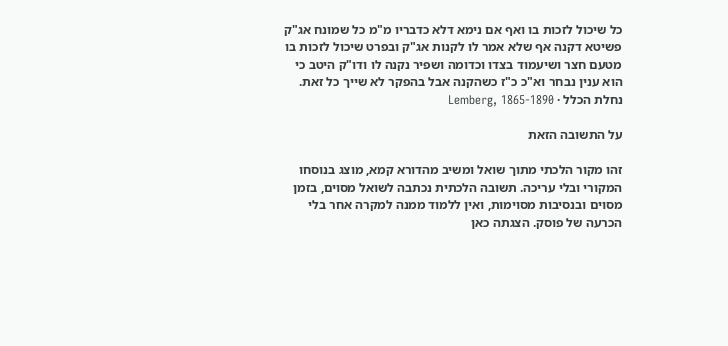כל שיכול לזכות בו ואף אם נימא דלא כדבריו מ"מ כל שמונח אג"ק פשיטא דקנה אף שלא אמר לו לקנות אג"ק ובפרט שיכול לזכות בו מטעם חצר ושיעמוד בצדו וכדומה ושפיר נקנה לו ודו"ק היטב כי הוא ענין נבחר וא"כ כ"ז כשהקנה אבל בהפקר לא שייך כל זאת.
נחלת הכלל · Lemberg, 1865-1890

על התשובה הזאת

זהו מקור הלכתי מתוך שואל ומשיב מהדורא קמא, מוצג בנוסחו המקורי ובלי עריכה. תשובה הלכתית נכתבה לשואל מסוים, בזמן מסוים ובנסיבות מסוימות, ואין ללמוד ממנה למקרה אחר בלי הכרעה של פוסק. הצגתה כאן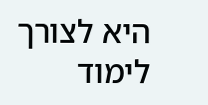היא לצורך לימוד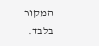המקור בלבד.